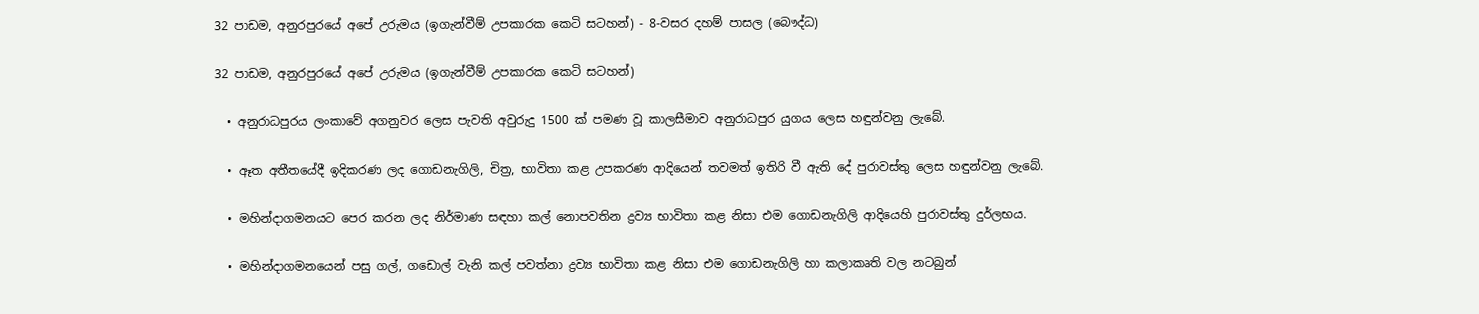32 පාඩම, අනුරපුරයේ අපේ උරුමය (ඉගැන්වීම් උපකාරක කෙටි සටහන්) - 8-වසර දහම් පාසල (බෞද්ධ)

32 පාඩම, අනුරපුරයේ අපේ උරුමය (ඉගැන්වීම් උපකාරක කෙටි සටහන්)

  • අනුරාධපුරය ලංකාවේ අගනුවර ලෙස පැවති අවුරුදු 1500 ක් පමණ වූ කාලසීමාව අනුරාධපුර යුගය ලෙස හඳුන්වනු ලැබේ.

  • ඈත අතීතයේදී ඉදිකරණ ලද ගොඩනැගිලි, චිත්‍ර, භාවිතා කළ උපකරණ ආදියෙන් තවමත් ඉතිරි වී ඇති දේ පුරාවස්තු ලෙස හඳුන්වනු ලැබේ.

  • මහින්දාගමනයට පෙර කරන ලද නිර්මාණ සඳහා කල් නොපවතින ද්‍රව්‍ය භාවිතා කළ නිසා එම ගොඩනැගිලි ආදියෙහි පුරාවස්තු දුර්ලභය.

  • මහින්දාගමනයෙන් පසු ගල්, ගඩොල් වැනි කල් පවත්නා ද්‍රව්‍ය භාවිතා කළ නිසා එම ගොඩනැගිලි හා කලාකෘති වල නටබුන්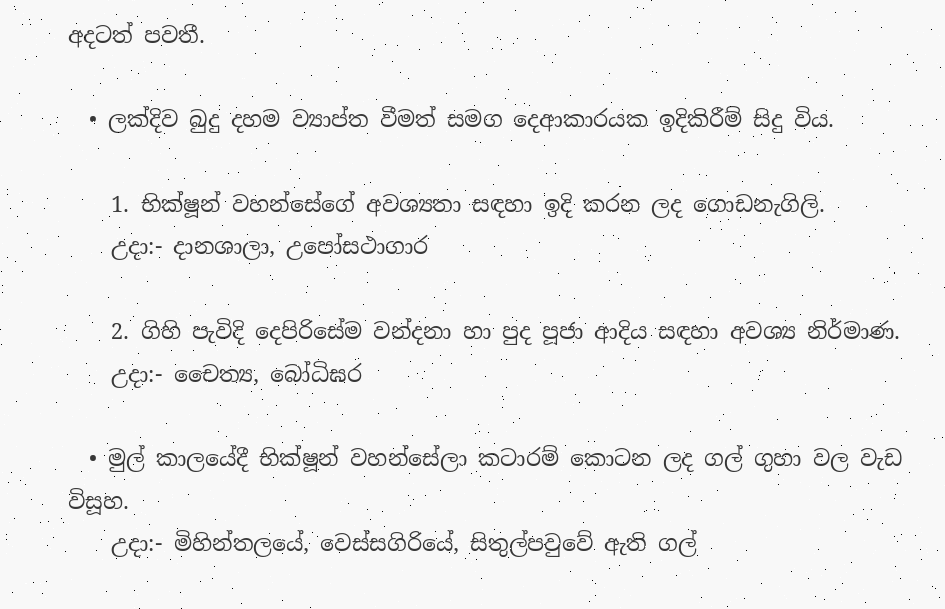අදටත් පවතී.

  • ලක්දිව බුදු දහම ව්‍යාප්ත වීමත් සමග දෙආකාරයක ඉදිකිරීම් සිදු විය.

    1. භික්ෂූන් වහන්සේගේ අවශ්‍යතා සඳහා ඉදි කරන ලද ගොඩනැගිලි.
    උදා:- දානශාලා, උපෝසථාගාර

    2. ගිහි පැවිදි දෙපිරිසේම වන්දනා හා පුද පූජා ආදිය සඳහා අවශ්‍ය නිර්මාණ.
    උදා:- චෛත්‍ය, බෝධිඝර

  • මුල් කාලයේදී භික්ෂූන් වහන්සේලා කටාරම් කොටන ලද ගල් ගුහා වල වැඩ විසූහ.
    උදා:- මිහින්තලයේ, වෙස්සගිරියේ, සිතුල්පවුවේ ඇති ගල්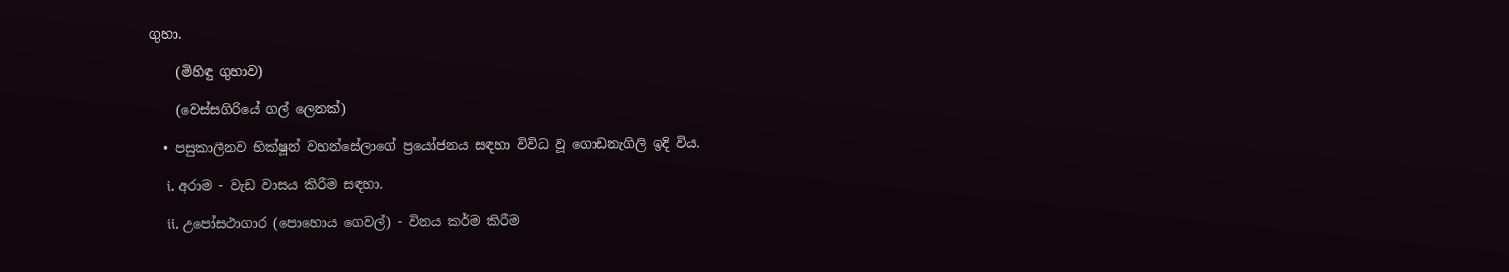ගුහා.

    (මිහිඳු ගුහාව)

    (වෙස්සගිරියේ ගල් ලෙනක්)

  • පසුකාලීනව භික්ෂූන් වහන්සේලාගේ ප්‍රයෝජනය සඳහා විවිධ වූ ගොඩනැගිලි ඉදි විය.

    i. අරාම - වැඩ වාසය කිරීම සඳහා.

    ii. උපෝසථාගාර (පොහොය ගෙවල්) - විනය කර්ම කිරීම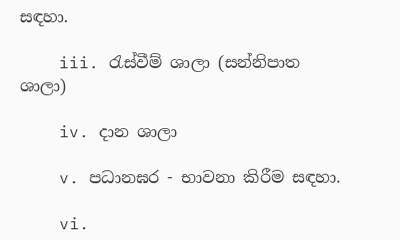සඳහා.

    iii. රැස්වීම් ශාලා (සන්නිපාත ශාලා)

    iv. දාන ශාලා

    v. පධානඝර - භාවනා කිරීම සඳහා.

    vi.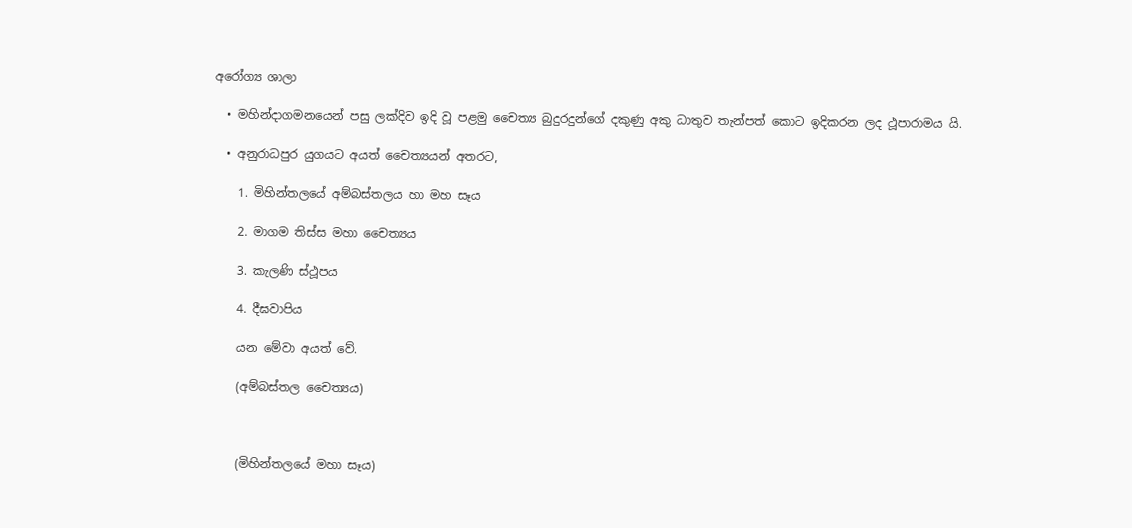අරෝග්‍ය ශාලා

  • මහින්දාගමනයෙන් පසු ලක්දිව ඉදි වූ පළමු චෛත්‍ය බුදුරදුන්ගේ දකුණු අකු ධාතුව තැන්පත් කොට ඉදිකරන ලද ථූපාරාමය යි.

  • අනුරාධපුර යුගයට අයත් චෛත්‍යයන් අතරට,

    1. මිහින්තලයේ අම්බස්තලය හා මහ සෑය

    2. මාගම තිස්ස මහා චෛත්‍යය

    3. කැලණි ස්ථූපය

    4. දීඝවාපිය

    යන මේවා අයත් වේ.

    (අම්බස්තල චෛත්‍යය)



    (මිහින්තලයේ මහා සෑය)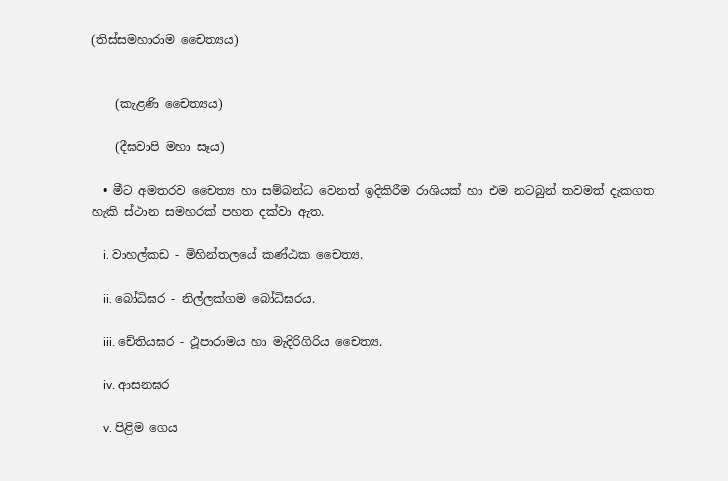(තිස්සමහාරාම චෛත්‍යය)


    (කැළණි චෛත්‍යය)

    (දීඝවාපි මහා සෑය)

  • මීට අමතරව චෛත්‍ය හා සම්බන්ධ වෙනත් ඉදිකිරීම රාශියක් හා එම නටබුන් තවමත් දැකගත හැකි ස්ථාන සමහරක් පහත දක්වා ඇත.

    i. වාහල්කඩ - මිහින්තලයේ කණ්ඨක චෛත්‍ය.

    ii. බෝධිඝර - නිල්ලක්ගම බෝධිඝරය.

    iii. චේතියඝර - ථූපාරාමය හා මැදිරිගිරිය චෛත්‍ය.

    iv. ආසනඝර

    v. පිළිම ගෙය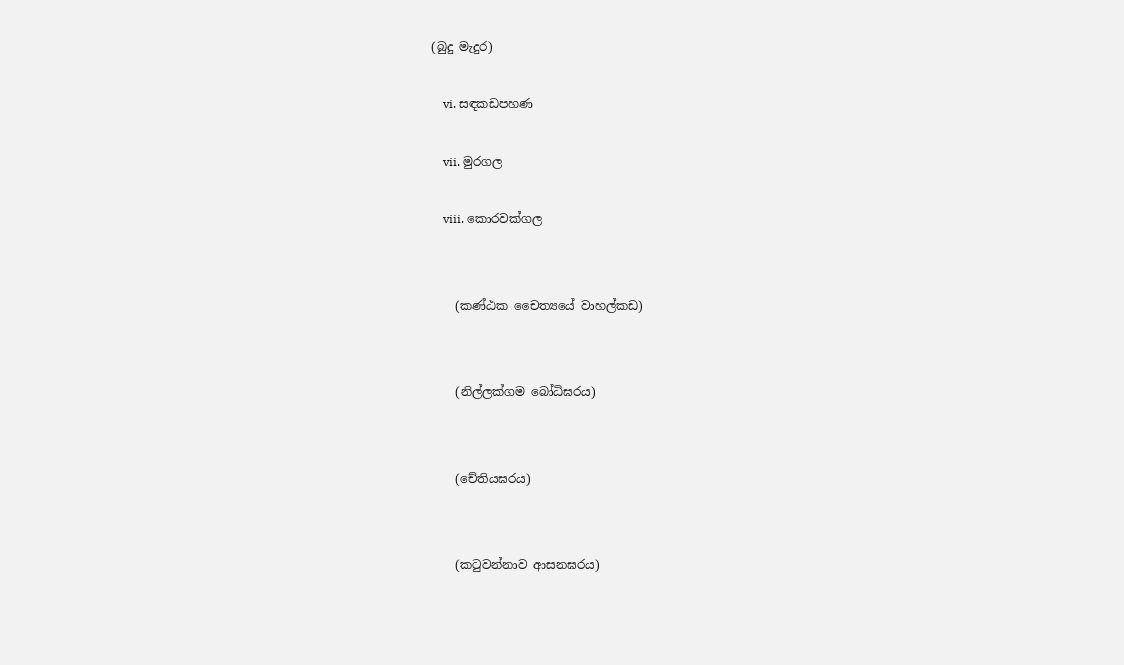(බුදු මැදුර)

    vi. සඳකඩපහණ

    vii. මුරගල

    viii. කොරවක්ගල


    (කණ්ඨක චෛත්‍යයේ වාහල්කඩ)


    (නිල්ලක්ගම බෝධිඝරය)


    (චේතියඝරය)


    (කටුවන්නාව ආසනඝරය)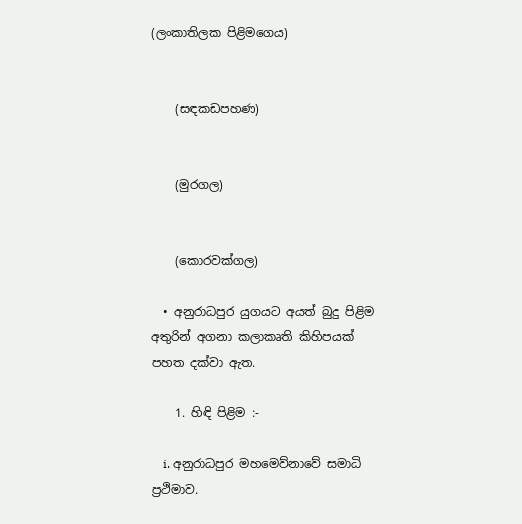(ලංකාතිලක පිළිමගෙය)


    (සඳකඩපහණ)


    (මුරගල)


    (කොරවක්ගල)

  • අනුරාධපුර යුගයට අයත් බුදු පිළිම අතුරින් අගනා කලාකෘති කිහිපයක් පහත දක්වා ඇත.

    1. හිඳි පිළිම :-

    i. අනුරාධපුර මහමෙව්නාවේ සමාධි ප්‍රථිමාව.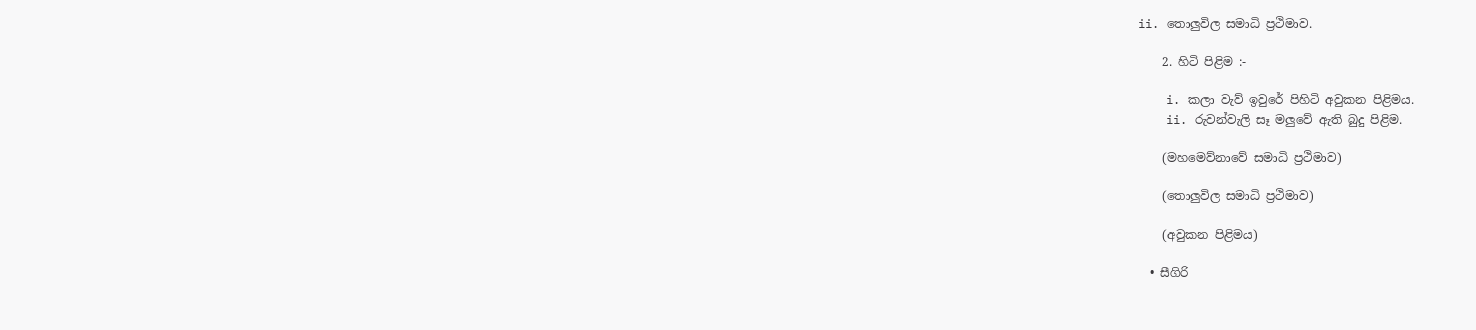ii. තොලුවිල සමාධි ප්‍රථිමාව.

    2. හිටි පිළිම :-

    i. කලා වැව් ඉවුරේ පිහිටි අවුකන පිළිමය.
    ii. රුවන්වැලි සෑ මලුවේ ඇති බුදු පිළිම.

    (මහමෙව්නාවේ සමාධි ප්‍රථිමාව)

    (තොලුවිල සමාධි ප්‍රථිමාව)

    (අවුකන පිළිමය)

  • සීගිරි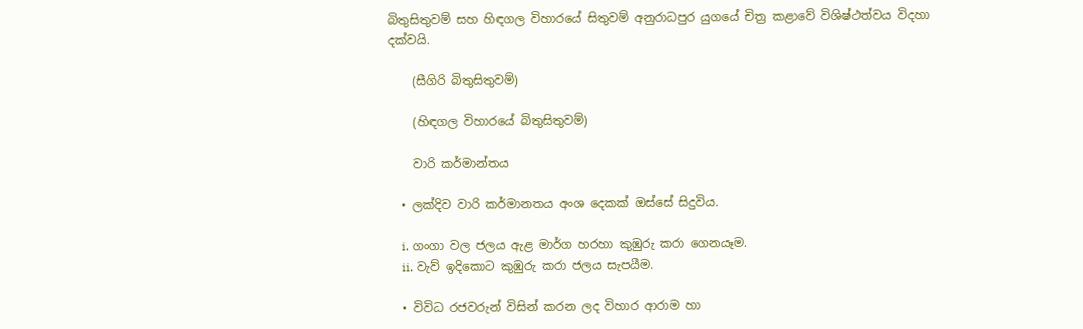බිතුසිතුවම් සහ හිඳගල විහාරයේ සිතුවම් අනුරාධපුර යුගයේ චිත්‍ර කළාවේ විශිෂ්ථත්වය විදහා දක්වයි.

    (සීගිරි බිතුසිතුවම්)

    (හිඳගල විහාරයේ බිතුසිතුවම්)

    වාරි කර්මාන්තය

  • ලක්දිව වාරි කර්මානතය අංශ දෙකක් ඔස්සේ සිදුවිය.

    i. ගංගා වල ජලය ඇළ මාර්ග හරහා කුඹුරු කරා ගෙනයෑම.
    ii. වැව් ඉදිකොට කුඹුරු කරා ජලය සැපයීම.

  • විවිධ රජවරුන් විසින් කරන ලද විහාර ආරාම හා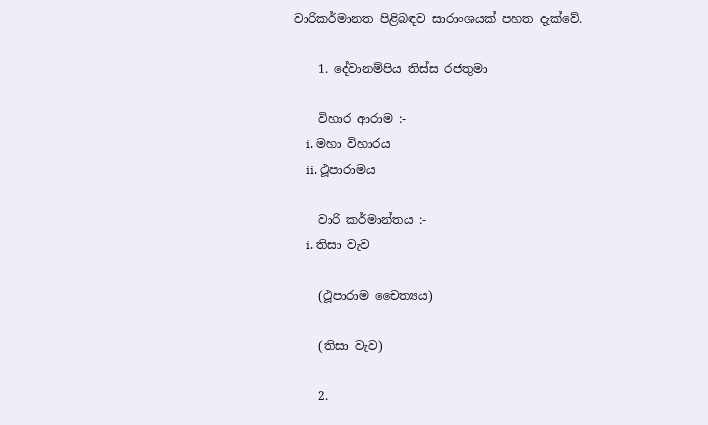වාරිකර්මානත පිළිබඳව සාරාංශයක් පහත දැක්වේ.

    1. දේවානම්පිය තිස්ස රජතුමා

    විහාර ආරාම :-
    i. මහා විහාරය
    ii. ථූපාරාමය

    වාරි කර්මාන්තය :-
    i. තිසා වැව

    (ථූපාරාම චෛත්‍යය)

    (තිසා වැව)

    2.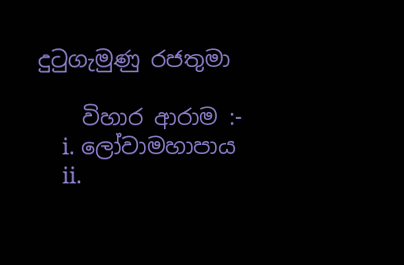දුටුගැමුණු රජතුමා

    විහාර ආරාම :-
    i. ලෝවාමහාපාය
    ii.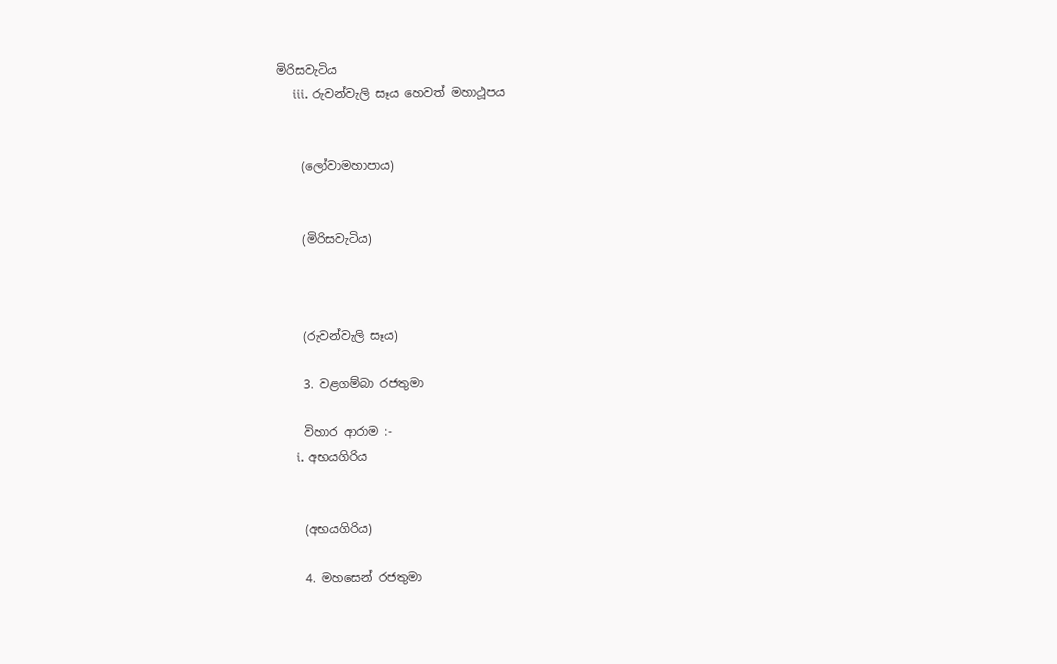මිරිසවැටිය
    iii. රුවන්වැලි සෑය හෙවත් මහාථූපය


    (ලෝවාමහාපාය)


    (මිරිසවැටිය)



    (රුවන්වැලි සෑය)

    3. වළගම්බා රජතුමා

    විහාර ආරාම :-
    i. අභයගිරිය


    (අභයගිරිය)

    4. මහසෙන් රජතුමා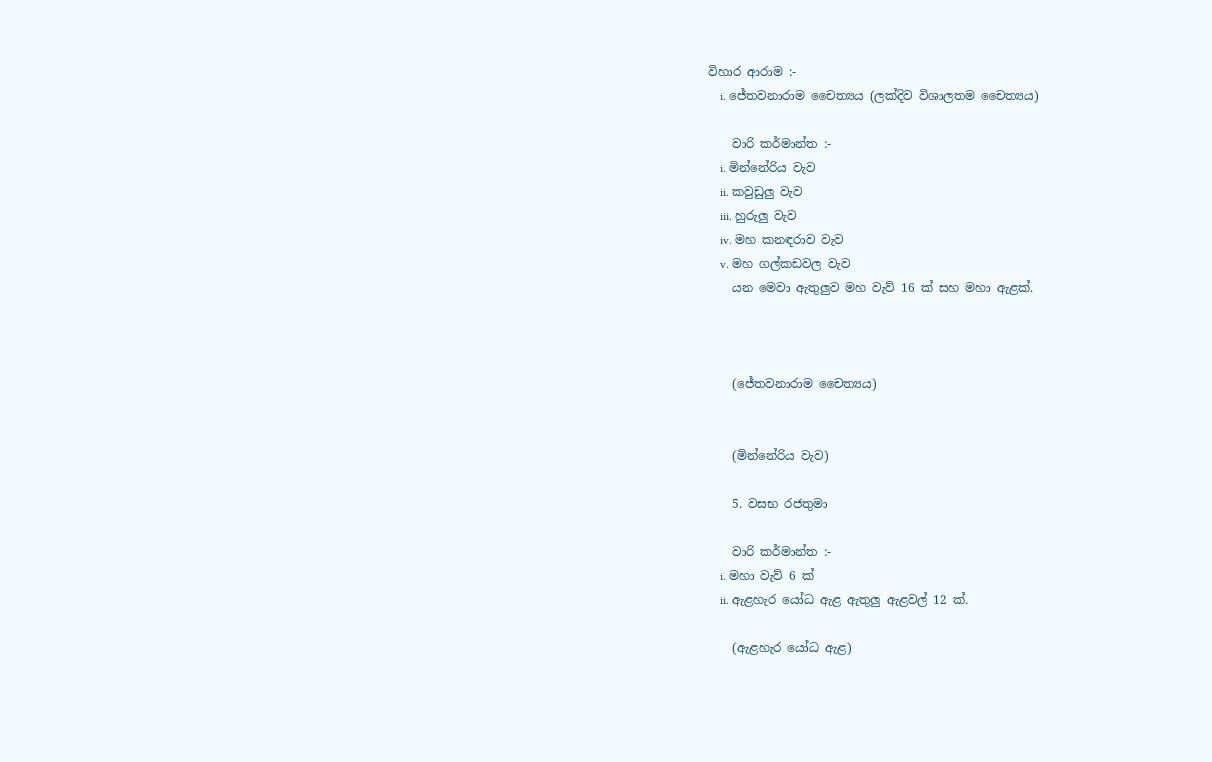විහාර ආරාම :-
    i. ජේතවනාරාම චෛත්‍යය (ලක්දිව විශාලතම චෛත්‍යය)

    වාරි කර්මාන්ත :-
    i. මින්නේරිය වැව
    ii. කවුඩුලු වැව
    iii. හුරුලු වැව
    iv. මහ කනඳරාව වැව
    v. මහ ගල්කඩවල වැව
    යන මෙවා ඇතුලුව මහ වැව් 16 ක් සහ මහා ඇළක්.



    (ජේතවනාරාම චෛත්‍යය)


    (මින්නේරිය වැව)

    5. වසභ රජතුමා

    වාරි කර්මාන්ත :-
    i. මහා වැව් 6 ක්
    ii. ඇළහැර යෝධ ඇළ ඇතුලු ඇළවල් 12 ක්.

    (ඇළහැර යෝධ ඇළ)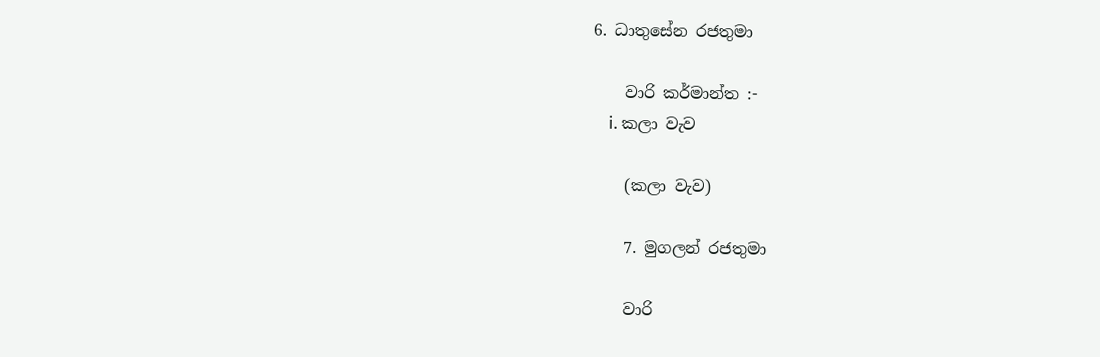6. ධාතුසේන රජතුමා

    වාරි කර්මාන්ත :-
    i. කලා වැව

    (කලා වැව)

    7. මුගලන් රජතුමා

    වාරි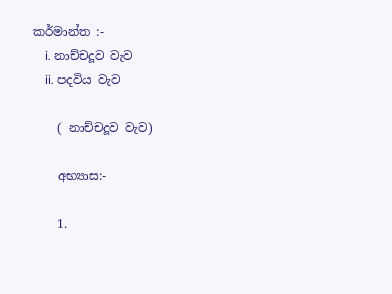කර්මාන්ත :-
    i. නාච්චදූව වැව
    ii. පදවිය වැව

    ( නාච්චදූව වැව)

    අභ්‍යාස:-

    1.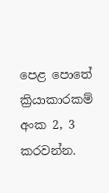පෙළ පොතේ ක්‍රියාකාරකම් අංක 2, 3 කරවන්න.